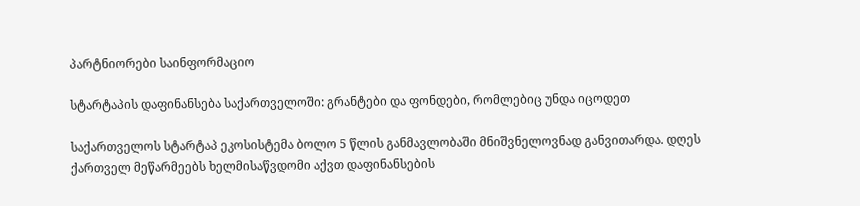პარტნიორები საინფორმაციო

სტარტაპის დაფინანსება საქართველოში: გრანტები და ფონდები, რომლებიც უნდა იცოდეთ

საქართველოს სტარტაპ ეკოსისტემა ბოლო 5 წლის განმავლობაში მნიშვნელოვნად განვითარდა. დღეს ქართველ მეწარმეებს ხელმისაწვდომი აქვთ დაფინანსების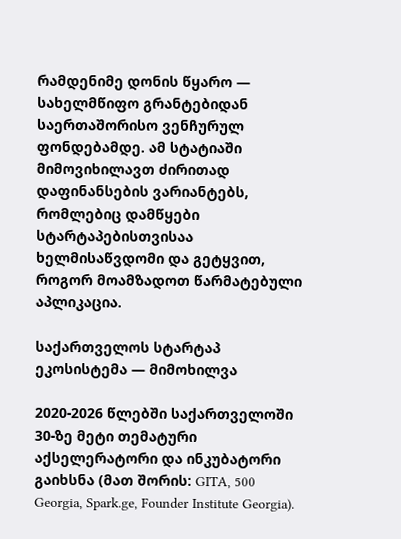რამდენიმე დონის წყარო — სახელმწიფო გრანტებიდან საერთაშორისო ვენჩურულ ფონდებამდე. ამ სტატიაში მიმოვიხილავთ ძირითად დაფინანსების ვარიანტებს, რომლებიც დამწყები სტარტაპებისთვისაა ხელმისაწვდომი და გეტყვით, როგორ მოამზადოთ წარმატებული აპლიკაცია.

საქართველოს სტარტაპ ეკოსისტემა — მიმოხილვა

2020-2026 წლებში საქართველოში 30-ზე მეტი თემატური აქსელერატორი და ინკუბატორი გაიხსნა (მათ შორის: GITA, 500 Georgia, Spark.ge, Founder Institute Georgia).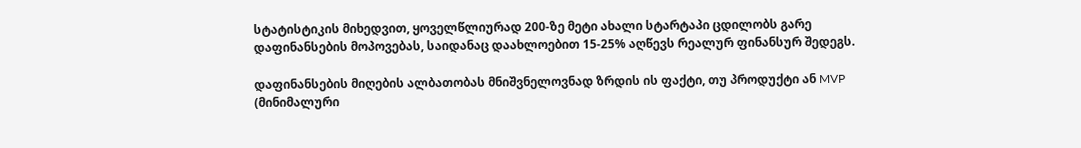სტატისტიკის მიხედვით, ყოველწლიურად 200-ზე მეტი ახალი სტარტაპი ცდილობს გარე დაფინანსების მოპოვებას, საიდანაც დაახლოებით 15-25% აღწევს რეალურ ფინანსურ შედეგს.

დაფინანსების მიღების ალბათობას მნიშვნელოვნად ზრდის ის ფაქტი, თუ პროდუქტი ან MVP (მინიმალური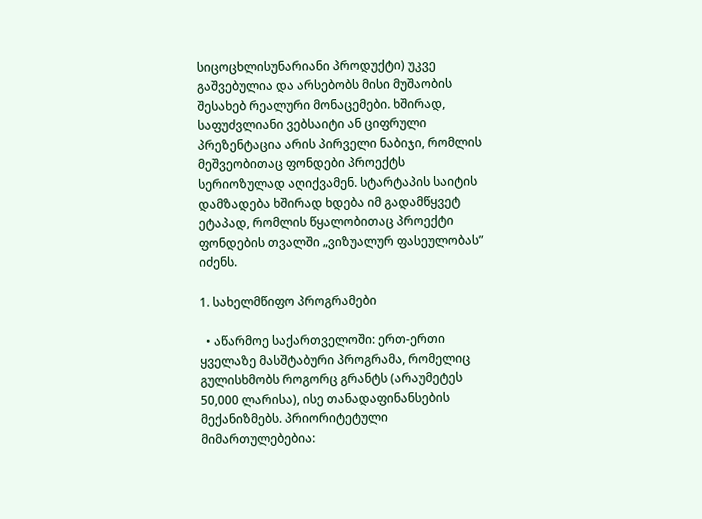სიცოცხლისუნარიანი პროდუქტი) უკვე გაშვებულია და არსებობს მისი მუშაობის შესახებ რეალური მონაცემები. ხშირად, საფუძვლიანი ვებსაიტი ან ციფრული პრეზენტაცია არის პირველი ნაბიჯი, რომლის მეშვეობითაც ფონდები პროექტს სერიოზულად აღიქვამენ. სტარტაპის საიტის დამზადება ხშირად ხდება იმ გადამწყვეტ ეტაპად, რომლის წყალობითაც პროექტი ფონდების თვალში „ვიზუალურ ფასეულობას” იძენს.

1. სახელმწიფო პროგრამები

  • აწარმოე საქართველოში: ერთ-ერთი ყველაზე მასშტაბური პროგრამა, რომელიც გულისხმობს როგორც გრანტს (არაუმეტეს 50,000 ლარისა), ისე თანადაფინანსების მექანიზმებს. პრიორიტეტული მიმართულებებია: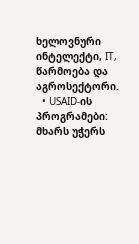ხელოვნური ინტელექტი, IT, წარმოება და აგროსექტორი.
  • USAID-ის პროგრამები: მხარს უჭერს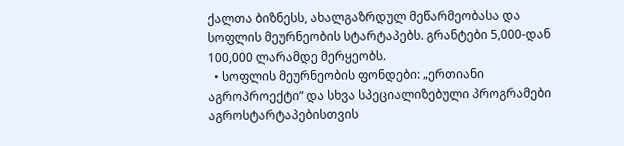ქალთა ბიზნესს, ახალგაზრდულ მეწარმეობასა და სოფლის მეურნეობის სტარტაპებს. გრანტები 5,000-დან 100,000 ლარამდე მერყეობს.
  • სოფლის მეურნეობის ფონდები: „ერთიანი აგროპროექტი” და სხვა სპეციალიზებული პროგრამები აგროსტარტაპებისთვის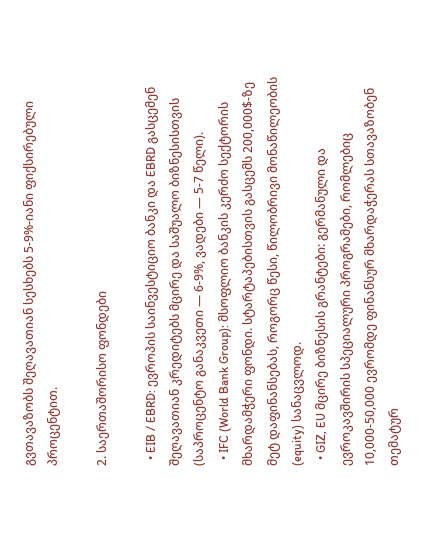გვთავაზობს შეღავათიან სესხებს 5-9%-იანი ფიქსირებული პროცენტით.

2. საერთაშორისო ფონდები

  • EIB / EBRD: ევროპის საინვესტიციო ბანკი და EBRD გასცემენ შეღავათიან კრედიტებს მცირე და საშუალო ბიზნესისთვის (საპროცენტო განაკვეთი — 6-9%, ვადები — 5-7 წელი).
  • IFC (World Bank Group): მსოფლიო ბანკის კერძო სექტორის მხარდამჭერი ფონდი. სტარტაპებისთვის გასცემს 200,000$-ზე მეტ დაფინანსებას, როგორც წესი, წილობრივი მონაწილეობის (equity) სანაცვლოდ.
  • GIZ, EU მცირე ბიზნესის გრანტები: გერმანული და ევროკავშირის სპეციალური პროგრამები, რომლებიც 10,000-50,000 ევრომდე ფინანსურ მხარდაჭერას სთავაზობენ თემატურ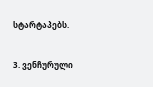სტარტაპებს.

3. ვენჩურული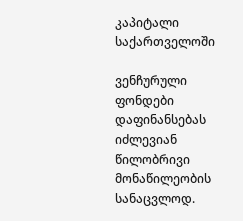კაპიტალი საქართველოში

ვენჩურული ფონდები დაფინანსებას იძლევიან წილობრივი მონაწილეობის სანაცვლოდ.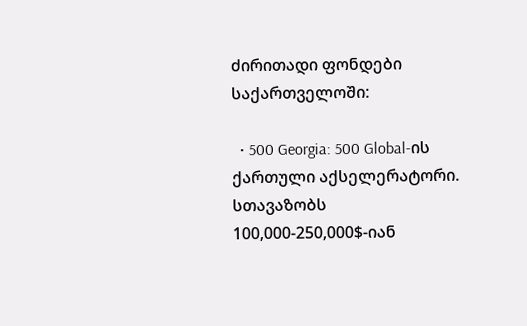ძირითადი ფონდები საქართველოში:

  • 500 Georgia: 500 Global-ის ქართული აქსელერატორი. სთავაზობს 100,000-250,000$-იან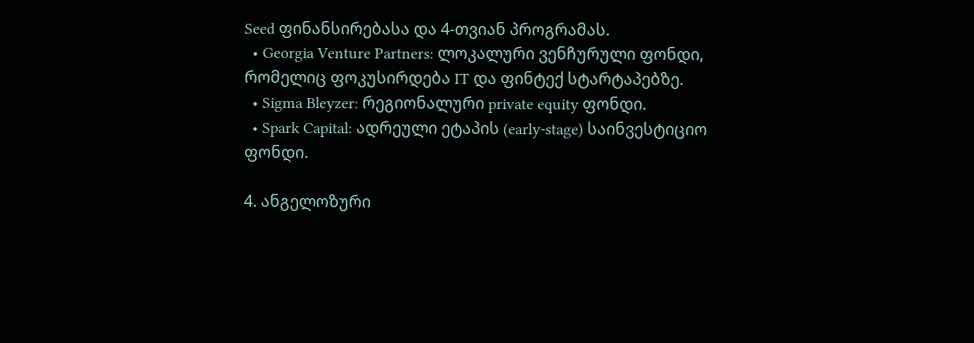Seed ფინანსირებასა და 4-თვიან პროგრამას.
  • Georgia Venture Partners: ლოკალური ვენჩურული ფონდი, რომელიც ფოკუსირდება IT და ფინტექ სტარტაპებზე.
  • Sigma Bleyzer: რეგიონალური private equity ფონდი.
  • Spark Capital: ადრეული ეტაპის (early-stage) საინვესტიციო ფონდი.

4. ანგელოზური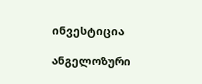ინვესტიცია

ანგელოზური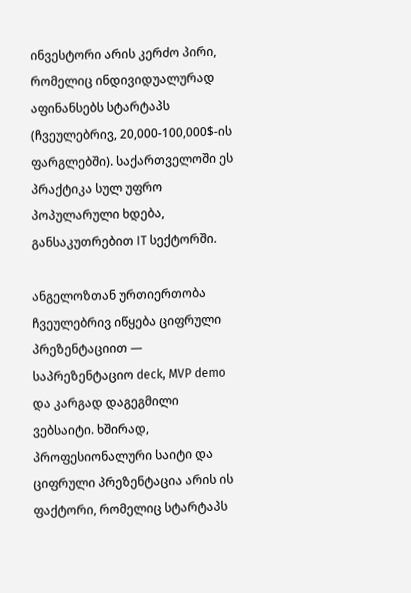ინვესტორი არის კერძო პირი, რომელიც ინდივიდუალურად აფინანსებს სტარტაპს (ჩვეულებრივ, 20,000-100,000$-ის ფარგლებში). საქართველოში ეს პრაქტიკა სულ უფრო პოპულარული ხდება, განსაკუთრებით IT სექტორში.

ანგელოზთან ურთიერთობა ჩვეულებრივ იწყება ციფრული პრეზენტაციით — საპრეზენტაციო deck, MVP demo და კარგად დაგეგმილი ვებსაიტი. ხშირად, პროფესიონალური საიტი და ციფრული პრეზენტაცია არის ის ფაქტორი, რომელიც სტარტაპს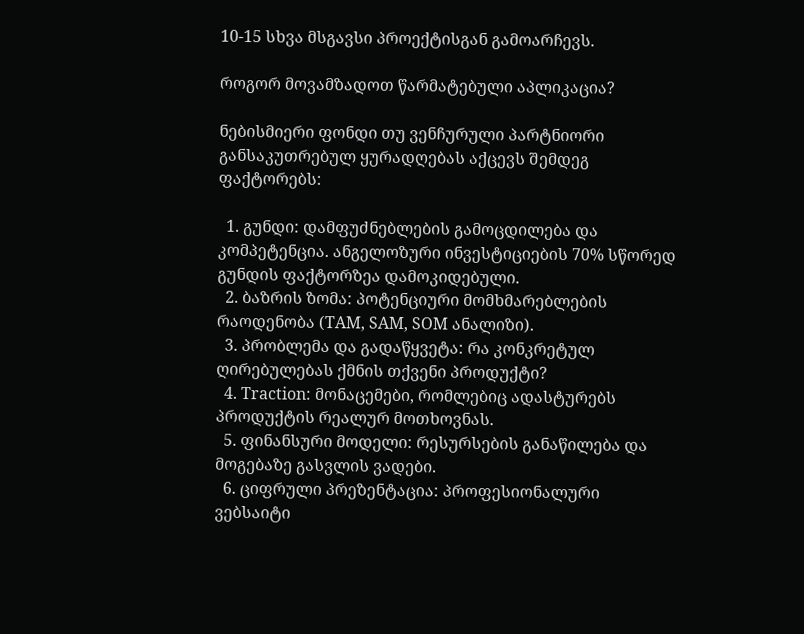10-15 სხვა მსგავსი პროექტისგან გამოარჩევს.

როგორ მოვამზადოთ წარმატებული აპლიკაცია?

ნებისმიერი ფონდი თუ ვენჩურული პარტნიორი განსაკუთრებულ ყურადღებას აქცევს შემდეგ ფაქტორებს:

  1. გუნდი: დამფუძნებლების გამოცდილება და კომპეტენცია. ანგელოზური ინვესტიციების 70% სწორედ გუნდის ფაქტორზეა დამოკიდებული.
  2. ბაზრის ზომა: პოტენციური მომხმარებლების რაოდენობა (TAM, SAM, SOM ანალიზი).
  3. პრობლემა და გადაწყვეტა: რა კონკრეტულ ღირებულებას ქმნის თქვენი პროდუქტი?
  4. Traction: მონაცემები, რომლებიც ადასტურებს პროდუქტის რეალურ მოთხოვნას.
  5. ფინანსური მოდელი: რესურსების განაწილება და მოგებაზე გასვლის ვადები.
  6. ციფრული პრეზენტაცია: პროფესიონალური ვებსაიტი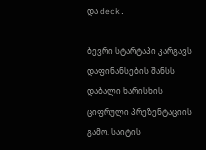და deck.

ბევრი სტარტაპი კარგავს დაფინანსების შანსს დაბალი ხარისხის ციფრული პრეზენტაციის გამო. საიტის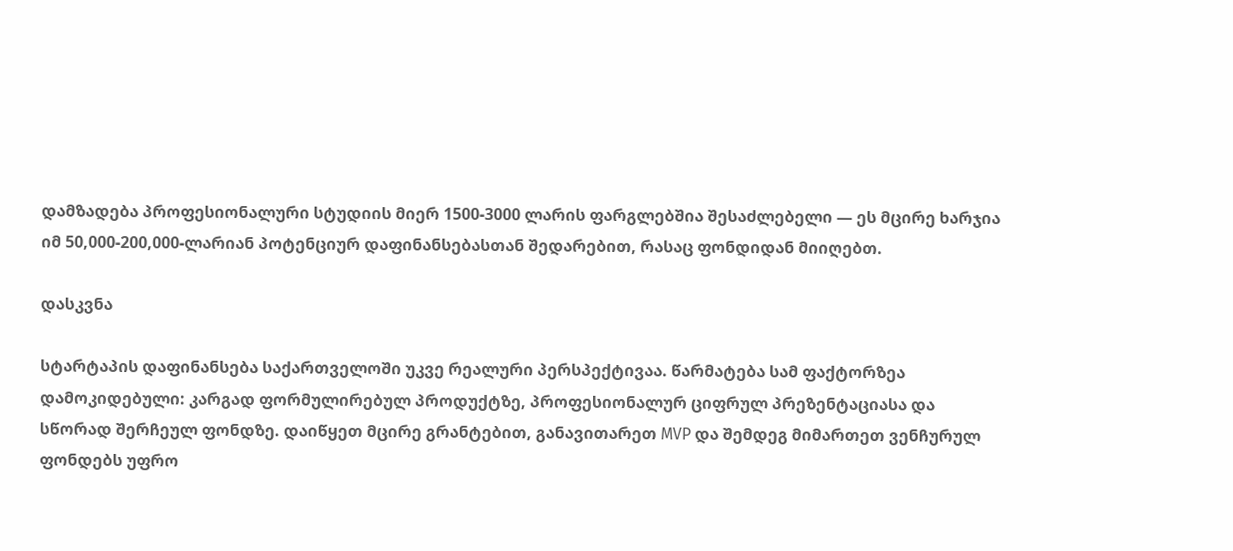დამზადება პროფესიონალური სტუდიის მიერ 1500-3000 ლარის ფარგლებშია შესაძლებელი — ეს მცირე ხარჯია იმ 50,000-200,000-ლარიან პოტენციურ დაფინანსებასთან შედარებით, რასაც ფონდიდან მიიღებთ.

დასკვნა

სტარტაპის დაფინანსება საქართველოში უკვე რეალური პერსპექტივაა. წარმატება სამ ფაქტორზეა დამოკიდებული: კარგად ფორმულირებულ პროდუქტზე, პროფესიონალურ ციფრულ პრეზენტაციასა და სწორად შერჩეულ ფონდზე. დაიწყეთ მცირე გრანტებით, განავითარეთ MVP და შემდეგ მიმართეთ ვენჩურულ ფონდებს უფრო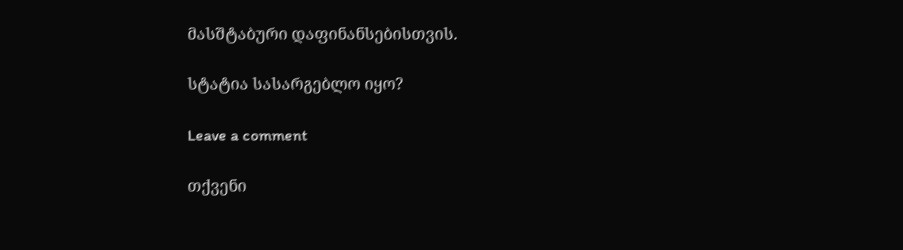მასშტაბური დაფინანსებისთვის.

სტატია სასარგებლო იყო?

Leave a comment

თქვენი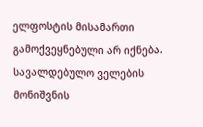ელფოსტის მისამართი გამოქვეყნებული არ იქნება. სავალდებულო ველების მონიშვნის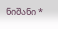ნიშანი *